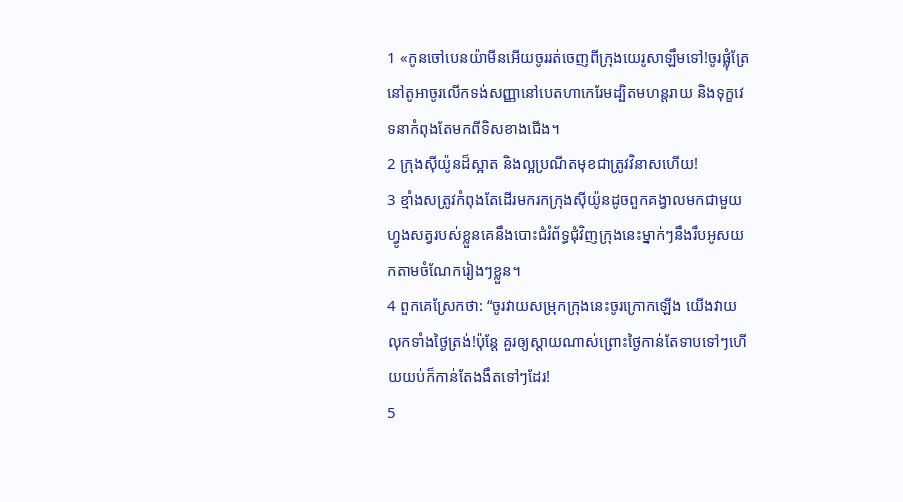1 «កូនចៅបេនយ៉ាមីនអើយចូររត់ចេញពីក្រុងយេរូសាឡឹមទៅ!ចូរផ្លុំត្រែនៅតូអាចូរលើកទង់សញ្ញានៅបេតហាកេរែមដ្បិតមហន្តរាយ និងទុក្ខវេទនាកំពុងតែមកពីទិសខាងជើង។
2 ក្រុងស៊ីយ៉ូនដ៏ស្អាត និងល្អប្រណីតមុខជាត្រូវវិនាសហើយ!
3 ខ្មាំងសត្រូវកំពុងតែដើរមករកក្រុងស៊ីយ៉ូនដូចពួកគង្វាលមកជាមួយហ្វូងសត្វរបស់ខ្លួនគេនឹងបោះជំរំព័ទ្ធជុំវិញក្រុងនេះម្នាក់ៗនឹងរឹបអូសយកតាមចំណែករៀងៗខ្លួន។
4 ពួកគេស្រែកថា: “ចូរវាយសម្រុកក្រុងនេះចូរក្រោកឡើង យើងវាយលុកទាំងថ្ងៃត្រង់!ប៉ុន្តែ គួរឲ្យស្ដាយណាស់ព្រោះថ្ងៃកាន់តែទាបទៅៗហើយយប់ក៏កាន់តែងងឹតទៅៗដែរ!
5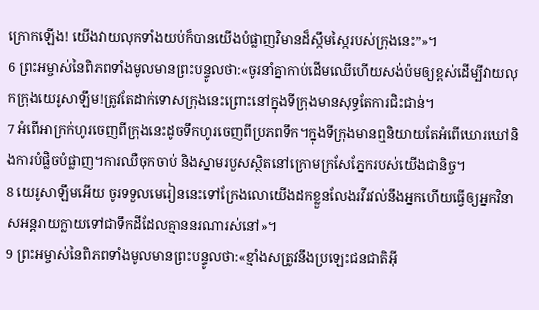ក្រោកឡើង! យើងវាយលុកទាំងយប់ក៏បានយើងបំផ្លាញវិមានដ៏ស្កឹមស្កៃរបស់ក្រុងនេះ”»។
6 ព្រះអម្ចាស់នៃពិភពទាំងមូលមានព្រះបន្ទូលថា:«ចូរនាំគ្នាកាប់ដើមឈើហើយសង់ប៉មឲ្យខ្ពស់ដើម្បីវាយលុកក្រុងយេរូសាឡឹម!ត្រូវតែដាក់ទោសក្រុងនេះព្រោះនៅក្នុងទីក្រុងមានសុទ្ធតែការជិះជាន់។
7 អំពើអាក្រក់ហូរចេញពីក្រុងនេះដូចទឹកហូរចេញពីប្រភពទឹក។ក្នុងទីក្រុងមានឮនិយាយតែអំពើឃោរឃៅនិងការបំផ្លិចបំផ្លាញ។ការឈឺចុកចាប់ និងស្នាមរបួសស្ថិតនៅក្រោមក្រសែភ្នែករបស់យើងជានិច្ច។
8 យេរូសាឡឹមអើយ ចូរទទួលមេរៀននេះទៅក្រែងលោយើងដកខ្លួនលែងរវីរវល់នឹងអ្នកហើយធ្វើឲ្យអ្នកវិនាសអន្តរាយក្លាយទៅជាទឹកដីដែលគ្មាននរណារស់នៅ»។
9 ព្រះអម្ចាស់នៃពិភពទាំងមូលមានព្រះបន្ទូលថា:«ខ្មាំងសត្រូវនឹងប្រឡេះជនជាតិអ៊ី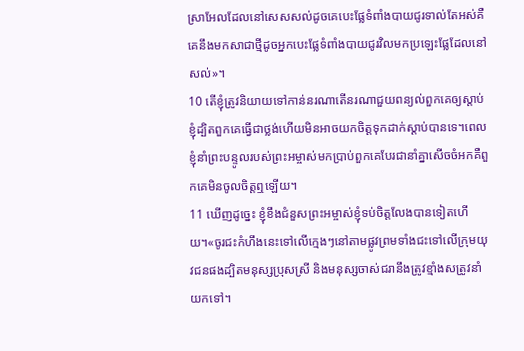ស្រាអែលដែលនៅសេសសល់ដូចគេបេះផ្លែទំពាំងបាយជូរទាល់តែអស់គឺគេនឹងមកសាជាថ្មីដូចអ្នកបេះផ្លែទំពាំងបាយជូរវិលមកប្រឡេះផ្លែដែលនៅសល់»។
10 តើខ្ញុំត្រូវនិយាយទៅកាន់នរណាតើនរណាជួយពន្យល់ពួកគេឲ្យស្ដាប់ខ្ញុំដ្បិតពួកគេធ្វើជាថ្លង់ហើយមិនអាចយកចិត្តទុកដាក់ស្ដាប់បានទេ។ពេលខ្ញុំនាំព្រះបន្ទូលរបស់ព្រះអម្ចាស់មកប្រាប់ពួកគេបែរជានាំគ្នាសើចចំអកគឺពួកគេមិនចូលចិត្តឮឡើយ។
11 ឃើញដូច្នេះ ខ្ញុំខឹងជំនួសព្រះអម្ចាស់ខ្ញុំទប់ចិត្តលែងបានទៀតហើយ។«ចូរជះកំហឹងនេះទៅលើក្មេងៗនៅតាមផ្លូវព្រមទាំងជះទៅលើក្រុមយុវជនផងដ្បិតមនុស្សប្រុសស្រី និងមនុស្សចាស់ជរានឹងត្រូវខ្មាំងសត្រូវនាំយកទៅ។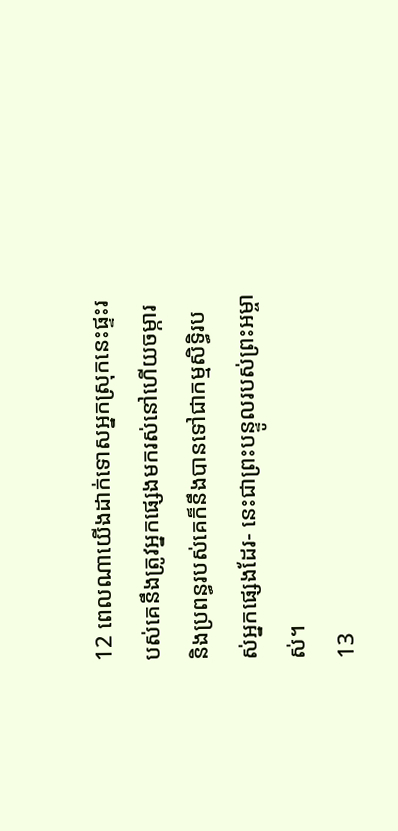12 ពេលណាយើងដាក់ទោសអ្នកស្រុកនេះផ្ទះរបស់គេនឹងត្រូវអ្នកផ្សេងមករស់នៅហើយចម្ការ និងប្រពន្ធរបស់គេក៏នឹងបានទៅជាកម្មសិទ្ធិរបស់អ្នកផ្សេងដែរ- នេះជាព្រះបន្ទូលរបស់ព្រះអម្ចាស់។
13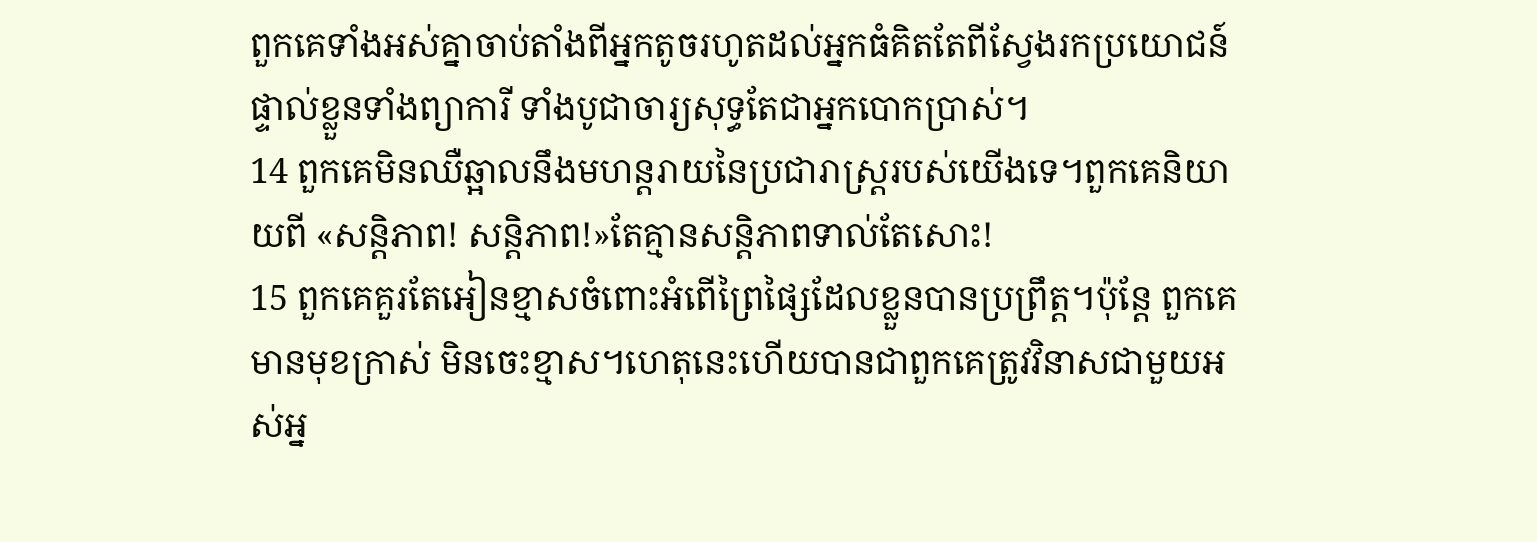ពួកគេទាំងអស់គ្នាចាប់តាំងពីអ្នកតូចរហូតដល់អ្នកធំគិតតែពីស្វែងរកប្រយោជន៍ផ្ទាល់ខ្លួនទាំងព្យាការី ទាំងបូជាចារ្យសុទ្ធតែជាអ្នកបោកប្រាស់។
14 ពួកគេមិនឈឺឆ្អាលនឹងមហន្តរាយនៃប្រជារាស្ត្ររបស់យើងទេ។ពួកគេនិយាយពី «សន្តិភាព! សន្តិភាព!»តែគ្មានសន្តិភាពទាល់តែសោះ!
15 ពួកគេគួរតែអៀនខ្មាសចំពោះអំពើព្រៃផ្សៃដែលខ្លួនបានប្រព្រឹត្ត។ប៉ុន្តែ ពួកគេមានមុខក្រាស់ មិនចេះខ្មាស។ហេតុនេះហើយបានជាពួកគេត្រូវវិនាសជាមួយអស់អ្ន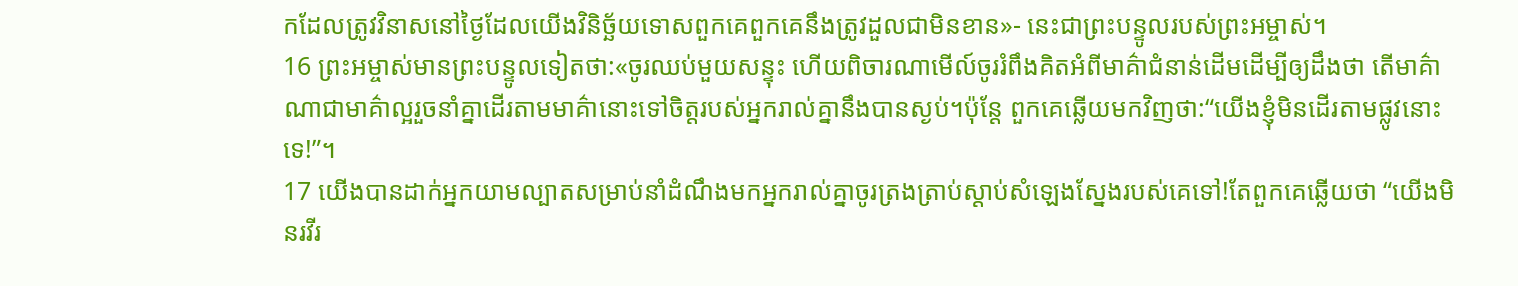កដែលត្រូវវិនាសនៅថ្ងៃដែលយើងវិនិច្ឆ័យទោសពួកគេពួកគេនឹងត្រូវដួលជាមិនខាន»- នេះជាព្រះបន្ទូលរបស់ព្រះអម្ចាស់។
16 ព្រះអម្ចាស់មានព្រះបន្ទូលទៀតថា:«ចូរឈប់មួយសន្ទុះ ហើយពិចារណាមើល៍ចូររំពឹងគិតអំពីមាគ៌ាជំនាន់ដើមដើម្បីឲ្យដឹងថា តើមាគ៌ាណាជាមាគ៌ាល្អរួចនាំគ្នាដើរតាមមាគ៌ានោះទៅចិត្តរបស់អ្នករាល់គ្នានឹងបានស្ងប់។ប៉ុន្តែ ពួកគេឆ្លើយមកវិញថា:“យើងខ្ញុំមិនដើរតាមផ្លូវនោះទេ!”។
17 យើងបានដាក់អ្នកយាមល្បាតសម្រាប់នាំដំណឹងមកអ្នករាល់គ្នាចូរត្រងត្រាប់ស្ដាប់សំឡេងស្នែងរបស់គេទៅ!តែពួកគេឆ្លើយថា “យើងមិនរវីរ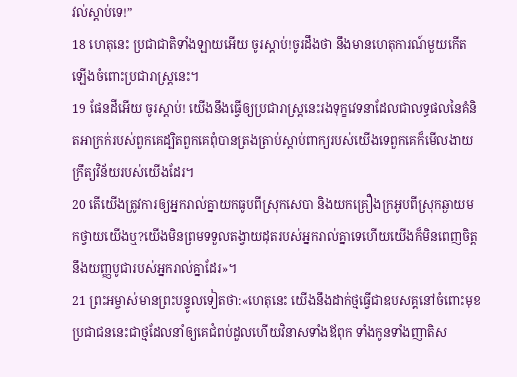វល់ស្ដាប់ទេ!”
18 ហេតុនេះ ប្រជាជាតិទាំងឡាយអើយ ចូរស្ដាប់!ចូរដឹងថា នឹងមានហេតុការណ៍មួយកើតឡើងចំពោះប្រជារាស្ត្រនេះ។
19 ផែនដីអើយ ចូរស្ដាប់! យើងនឹងធ្វើឲ្យប្រជារាស្ត្រនេះរងទុក្ខវេទនាដែលជាលទ្ធផលនៃគំនិតអាក្រក់របស់ពួកគេដ្បិតពួកគេពុំបានត្រងត្រាប់ស្ដាប់ពាក្យរបស់យើងទេពួកគេក៏មើលងាយក្រឹត្យវិន័យរបស់យើងដែរ។
20 តើយើងត្រូវការឲ្យអ្នករាល់គ្នាយកធូបពីស្រុកសេបា និងយកគ្រឿងក្រអូបពីស្រុកឆ្ងាយមកថ្វាយយើងឬ?យើងមិនព្រមទទួលតង្វាយដុតរបស់អ្នករាល់គ្នាទេហើយយើងក៏មិនពេញចិត្តនឹងយញ្ញបូជារបស់អ្នករាល់គ្នាដែរ»។
21 ព្រះអម្ចាស់មានព្រះបន្ទូលទៀតថា:«ហេតុនេះ យើងនឹងដាក់ថ្មធ្វើជាឧបសគ្គនៅចំពោះមុខប្រជាជននេះជាថ្មដែលនាំឲ្យគេជំពប់ដួលហើយវិនាសទាំងឪពុក ទាំងកូនទាំងញាតិស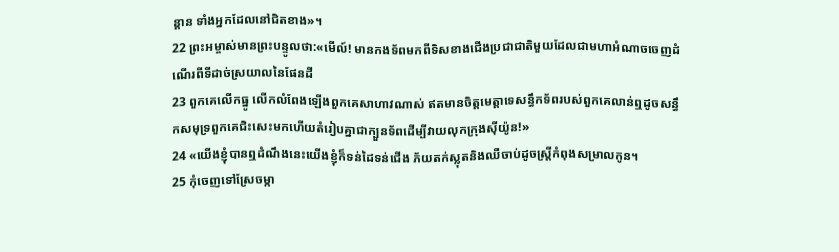ន្ដាន ទាំងអ្នកដែលនៅជិតខាង»។
22 ព្រះអម្ចាស់មានព្រះបន្ទូលថា:«មើល៍! មានកងទ័ពមកពីទិសខាងជើងប្រជាជាតិមួយដែលជាមហាអំណាចចេញដំណើរពីទីដាច់ស្រយាលនៃផែនដី
23 ពួកគេលើកធ្នូ លើកលំពែងឡើងពួកគេសាហាវណាស់ ឥតមានចិត្តមេត្តាទេសន្ធឹកទ័ពរបស់ពួកគេលាន់ឮដូចសន្ធឹកសមុទ្រពួកគេជិះសេះមកហើយតំរៀបគ្នាជាក្បួនទ័ពដើម្បីវាយលុកក្រុងស៊ីយ៉ូន!»
24 «យើងខ្ញុំបានឮដំណឹងនេះយើងខ្ញុំក៏ទន់ដៃទន់ជើង ភ័យតក់ស្លុតនិងឈឺចាប់ដូចស្ត្រីកំពុងសម្រាលកូន។
25 កុំចេញទៅស្រែចម្កា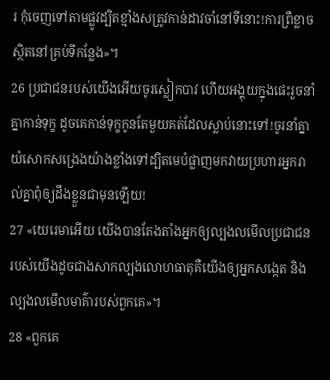រ កុំចេញទៅតាមផ្លូវដ្បិតខ្មាំងសត្រូវកាន់ដាវចាំនៅទីនោះ!ការព្រឺខ្លាចស្ថិតនៅគ្រប់ទីកន្លែង»។
26 ប្រជាជនរបស់យើងអើយចូរស្លៀកបាវ ហើយអង្គុយក្នុងផេះរួចនាំគ្នាកាន់ទុក្ខ ដូចគេកាន់ទុក្ខកូនតែមួយគត់ដែលស្លាប់នោះទៅ!ចូរនាំគ្នាយំសោកសង្រេងយ៉ាងខ្លាំងទៅដ្បិតមេបំផ្លាញមកវាយប្រហារអ្នករាល់គ្នាពុំឲ្យដឹងខ្លួនជាមុនឡើយ!
27 «យេរេមាអើយ យើងបានតែងតាំងអ្នកឲ្យល្បងលមើលប្រជាជនរបស់យើងដូចជាងសាកល្បងលោហធាតុគឺយើងឲ្យអ្នកសង្កេត និងល្បងលមើលមាគ៌ារបស់ពួកគេ»។
28 «ពួកគេ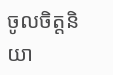ចូលចិត្តនិយា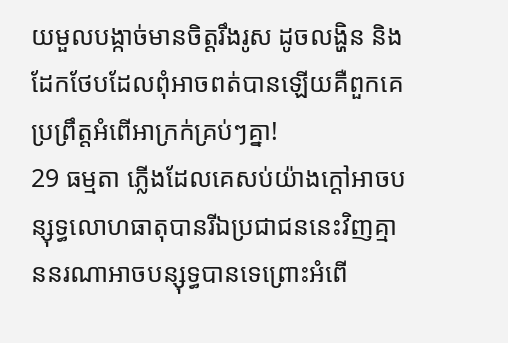យមួលបង្កាច់មានចិត្តរឹងរូស ដូចលង្ហិន និងដែកថែបដែលពុំអាចពត់បានឡើយគឺពួកគេប្រព្រឹត្តអំពើអាក្រក់គ្រប់ៗគ្នា!
29 ធម្មតា ភ្លើងដែលគេសប់យ៉ាងក្ដៅអាចបន្សុទ្ធលោហធាតុបានរីឯប្រជាជននេះវិញគ្មាននរណាអាចបន្សុទ្ធបានទេព្រោះអំពើ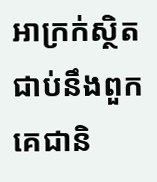អាក្រក់ស្ថិតជាប់នឹងពួកគេជានិ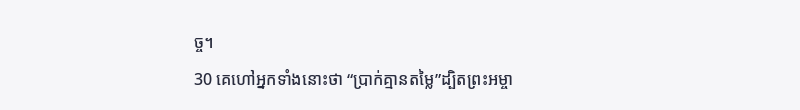ច្ច។
30 គេហៅអ្នកទាំងនោះថា “ប្រាក់គ្មានតម្លៃ”ដ្បិតព្រះអម្ចា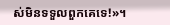ស់មិនទទួលពួកគេទេ!»។